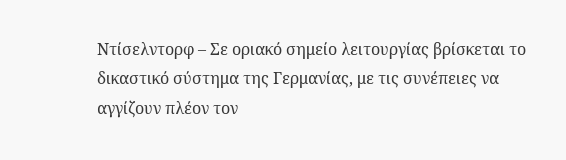Ντίσελντορφ – Σε οριακό σημείο λειτουργίας βρίσκεται το δικαστικό σύστημα της Γερμανίας, με τις συνέπειες να αγγίζουν πλέον τον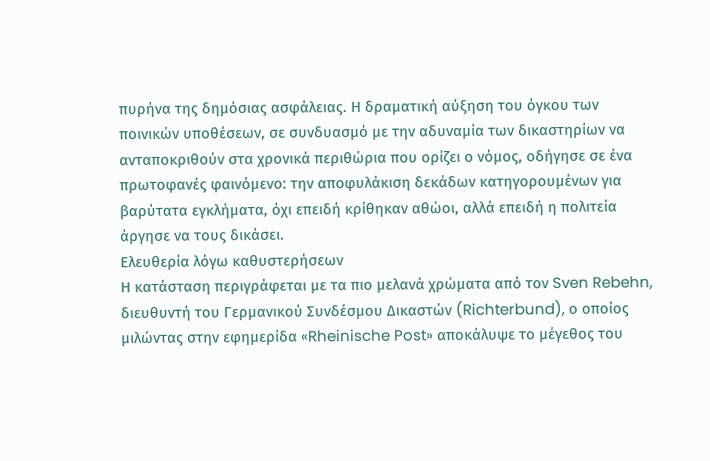πυρήνα της δημόσιας ασφάλειας. Η δραματική αύξηση του όγκου των ποινικών υποθέσεων, σε συνδυασμό με την αδυναμία των δικαστηρίων να ανταποκριθούν στα χρονικά περιθώρια που ορίζει ο νόμος, οδήγησε σε ένα πρωτοφανές φαινόμενο: την αποφυλάκιση δεκάδων κατηγορουμένων για βαρύτατα εγκλήματα, όχι επειδή κρίθηκαν αθώοι, αλλά επειδή η πολιτεία άργησε να τους δικάσει.
Ελευθερία λόγω καθυστερήσεων
Η κατάσταση περιγράφεται με τα πιο μελανά χρώματα από τον Sven Rebehn, διευθυντή του Γερμανικού Συνδέσμου Δικαστών (Richterbund), ο οποίος μιλώντας στην εφημερίδα «Rheinische Post» αποκάλυψε το μέγεθος του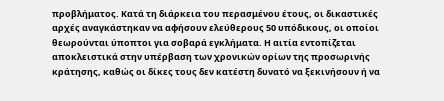προβλήματος. Κατά τη διάρκεια του περασμένου έτους, οι δικαστικές αρχές αναγκάστηκαν να αφήσουν ελεύθερους 50 υπόδικους, οι οποίοι θεωρούνται ύποπτοι για σοβαρά εγκλήματα. Η αιτία εντοπίζεται αποκλειστικά στην υπέρβαση των χρονικών ορίων της προσωρινής κράτησης, καθώς οι δίκες τους δεν κατέστη δυνατό να ξεκινήσουν ή να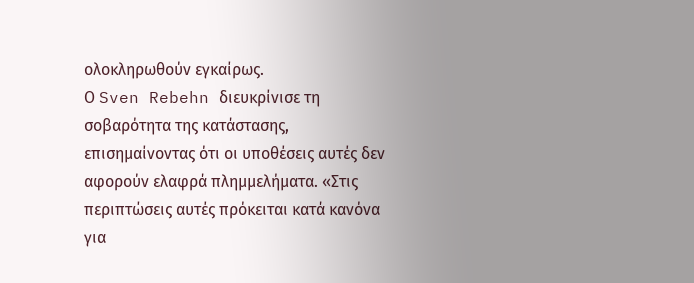ολοκληρωθούν εγκαίρως.
Ο Sven Rebehn διευκρίνισε τη σοβαρότητα της κατάστασης, επισημαίνοντας ότι οι υποθέσεις αυτές δεν αφορούν ελαφρά πλημμελήματα. «Στις περιπτώσεις αυτές πρόκειται κατά κανόνα για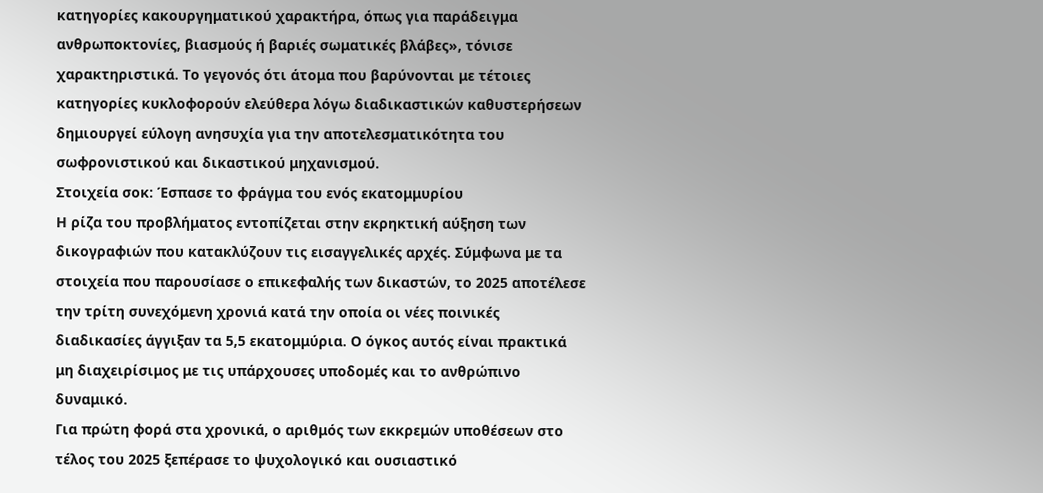κατηγορίες κακουργηματικού χαρακτήρα, όπως για παράδειγμα ανθρωποκτονίες, βιασμούς ή βαριές σωματικές βλάβες», τόνισε χαρακτηριστικά. Το γεγονός ότι άτομα που βαρύνονται με τέτοιες κατηγορίες κυκλοφορούν ελεύθερα λόγω διαδικαστικών καθυστερήσεων δημιουργεί εύλογη ανησυχία για την αποτελεσματικότητα του σωφρονιστικού και δικαστικού μηχανισμού.
Στοιχεία σοκ: Έσπασε το φράγμα του ενός εκατομμυρίου
Η ρίζα του προβλήματος εντοπίζεται στην εκρηκτική αύξηση των δικογραφιών που κατακλύζουν τις εισαγγελικές αρχές. Σύμφωνα με τα στοιχεία που παρουσίασε ο επικεφαλής των δικαστών, το 2025 αποτέλεσε την τρίτη συνεχόμενη χρονιά κατά την οποία οι νέες ποινικές διαδικασίες άγγιξαν τα 5,5 εκατομμύρια. Ο όγκος αυτός είναι πρακτικά μη διαχειρίσιμος με τις υπάρχουσες υποδομές και το ανθρώπινο δυναμικό.
Για πρώτη φορά στα χρονικά, ο αριθμός των εκκρεμών υποθέσεων στο τέλος του 2025 ξεπέρασε το ψυχολογικό και ουσιαστικό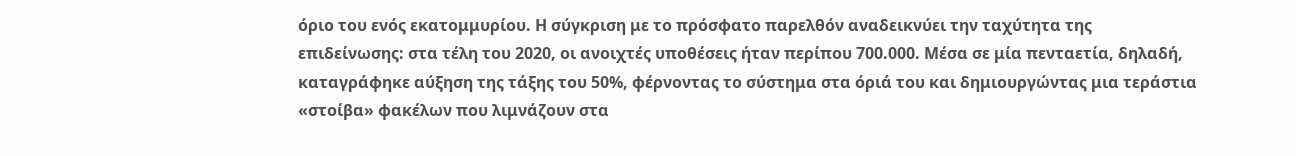όριο του ενός εκατομμυρίου. Η σύγκριση με το πρόσφατο παρελθόν αναδεικνύει την ταχύτητα της επιδείνωσης: στα τέλη του 2020, οι ανοιχτές υποθέσεις ήταν περίπου 700.000. Μέσα σε μία πενταετία, δηλαδή, καταγράφηκε αύξηση της τάξης του 50%, φέρνοντας το σύστημα στα όριά του και δημιουργώντας μια τεράστια «στοίβα» φακέλων που λιμνάζουν στα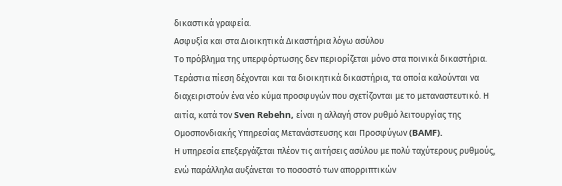δικαστικά γραφεία.
Ασφυξία και στα Διοικητικά Δικαστήρια λόγω ασύλου
Το πρόβλημα της υπερφόρτωσης δεν περιορίζεται μόνο στα ποινικά δικαστήρια. Τεράστια πίεση δέχονται και τα διοικητικά δικαστήρια, τα οποία καλούνται να διαχειριστούν ένα νέο κύμα προσφυγών που σχετίζονται με το μεταναστευτικό. Η αιτία, κατά τον Sven Rebehn, είναι η αλλαγή στον ρυθμό λειτουργίας της Ομοσπονδιακής Υπηρεσίας Μετανάστευσης και Προσφύγων (BAMF).
Η υπηρεσία επεξεργάζεται πλέον τις αιτήσεις ασύλου με πολύ ταχύτερους ρυθμούς, ενώ παράλληλα αυξάνεται το ποσοστό των απορριπτικών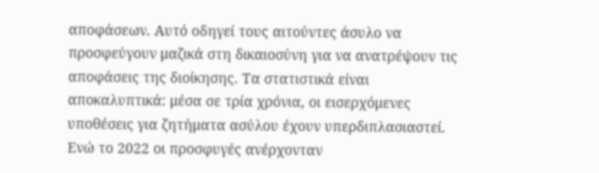αποφάσεων. Αυτό οδηγεί τους αιτούντες άσυλο να προσφεύγουν μαζικά στη δικαιοσύνη για να ανατρέψουν τις αποφάσεις της διοίκησης. Τα στατιστικά είναι αποκαλυπτικά: μέσα σε τρία χρόνια, οι εισερχόμενες υποθέσεις για ζητήματα ασύλου έχουν υπερδιπλασιαστεί. Ενώ το 2022 οι προσφυγές ανέρχονταν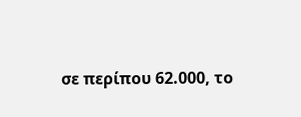σε περίπου 62.000, το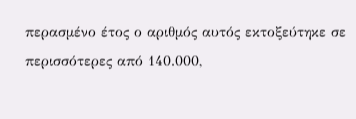περασμένο έτος ο αριθμός αυτός εκτοξεύτηκε σε περισσότερες από 140.000,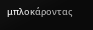μπλοκάροντας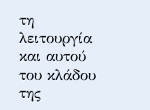τη λειτουργία και αυτού του κλάδου της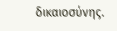δικαιοσύνης.